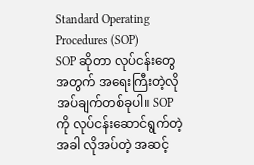Standard Operating Procedures (SOP)
SOP ဆိုတာ လုပ်ငန်းတွေအတွက် အရေးကြီးတဲ့လိုအပ်ချက်တစ်ခုပါ။ SOP ကို လုပ်ငန်းဆောင်ရွက်တဲ့အခါ လိုအပ်တဲ့ အဆင့်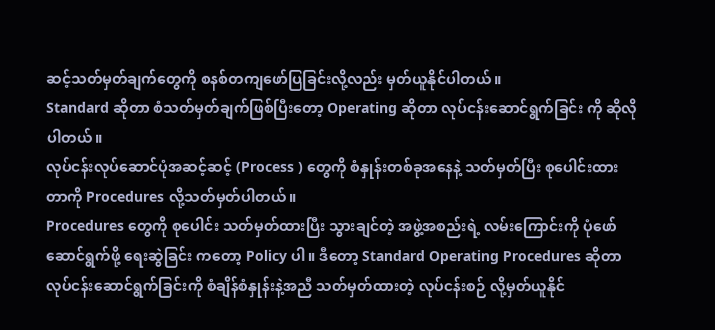ဆင့်သတ်မှတ်ချက်တွေကို စနစ်တကျဖော်ပြခြင်းလို့လည်း မှတ်ယူနိုင်ပါတယ်။
Standard ဆိုတာ စံသတ်မှတ်ချက်ဖြစ်ပြီးတော့ Operating ဆိုတာ လုပ်ငန်းဆောင်ရွက်ခြင်း ကို ဆိုလိုပါတယ်။
လုပ်ငန်းလုပ်ဆောင်ပုံအဆင့်ဆင့် (Process ) တွေကို စံနှုန်းတစ်ခုအနေနဲ့ သတ်မှတ်ပြီး စုပေါင်းထားတာကို Procedures လို့သတ်မှတ်ပါတယ်။
Procedures တွေကို စုပေါင်း သတ်မှတ်ထားပြီး သွားချင်တဲ့ အဖွဲ့အစည်းရဲ့ လမ်းကြောင်းကို ပုံဖော်ဆောင်ရွက်ဖို့ ရေးဆွဲခြင်း ကတော့ Policy ပါ။ ဒီတော့ Standard Operating Procedures ဆိုတာ လုပ်ငန်းဆောင်ရွက်ခြင်းကို စံချိန်စံနှုန်းနဲ့အညီ သတ်မှတ်ထားတဲ့ လုပ်ငန်းစဉ် လို့မှတ်ယူနိုင်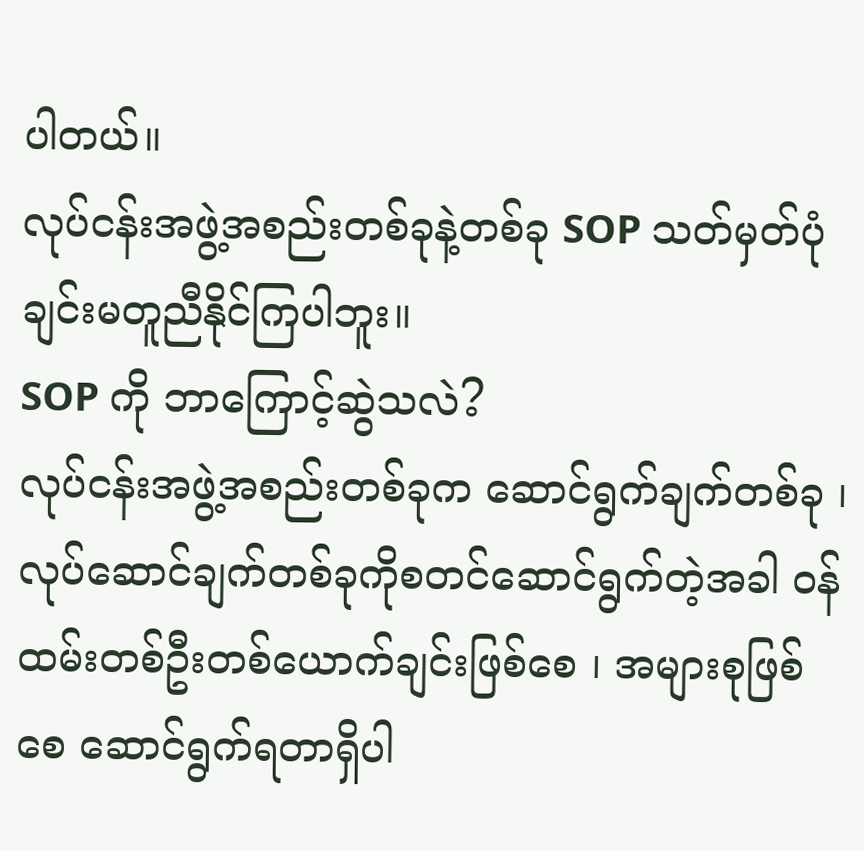ပါတယ်။
လုပ်ငန်းအဖွဲ့အစည်းတစ်ခုနဲ့တစ်ခု SOP သတ်မှတ်ပုံချင်းမတူညီနိုင်ကြပါဘူး။
SOP ကို ဘာကြောင့်ဆွဲသလဲ?
လုပ်ငန်းအဖွဲ့အစည်းတစ်ခုက ဆောင်ရွက်ချက်တစ်ခု ၊ လုပ်ဆောင်ချက်တစ်ခုကိုစတင်ဆောင်ရွက်တဲ့အခါ ဝန်ထမ်းတစ်ဦးတစ်ယောက်ချင်းဖြစ်စေ ၊ အများစုဖြစ်စေ ဆောင်ရွက်ရတာရှိပါ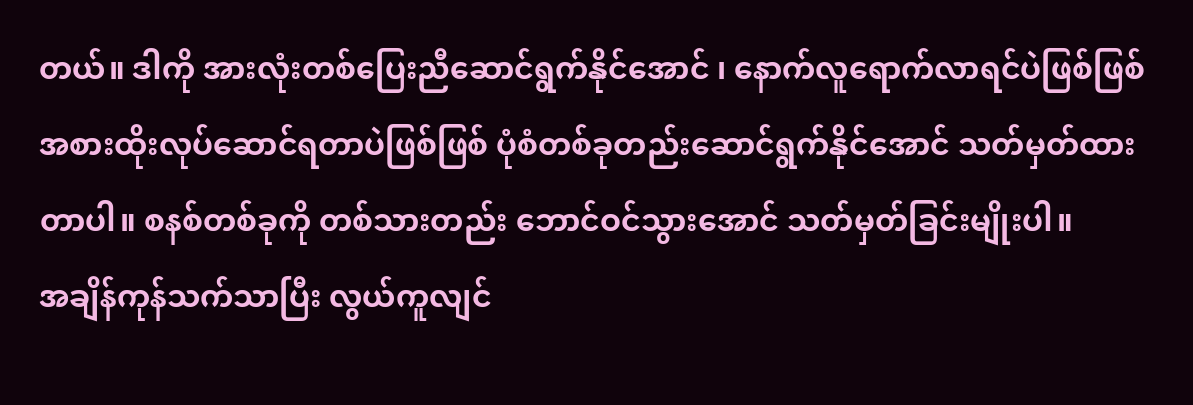တယ်။ ဒါကို အားလုံးတစ်ပြေးညီဆောင်ရွက်နိုင်အောင် ၊ နောက်လူရောက်လာရင်ပဲဖြစ်ဖြစ် အစားထိုးလုပ်ဆောင်ရတာပဲဖြစ်ဖြစ် ပုံစံတစ်ခုတည်းဆောင်ရွက်နိုင်အောင် သတ်မှတ်ထားတာပါ။ စနစ်တစ်ခုကို တစ်သားတည်း ဘောင်ဝင်သွားအောင် သတ်မှတ်ခြင်းမျိုးပါ။
အချိန်ကုန်သက်သာပြီး လွယ်ကူလျင်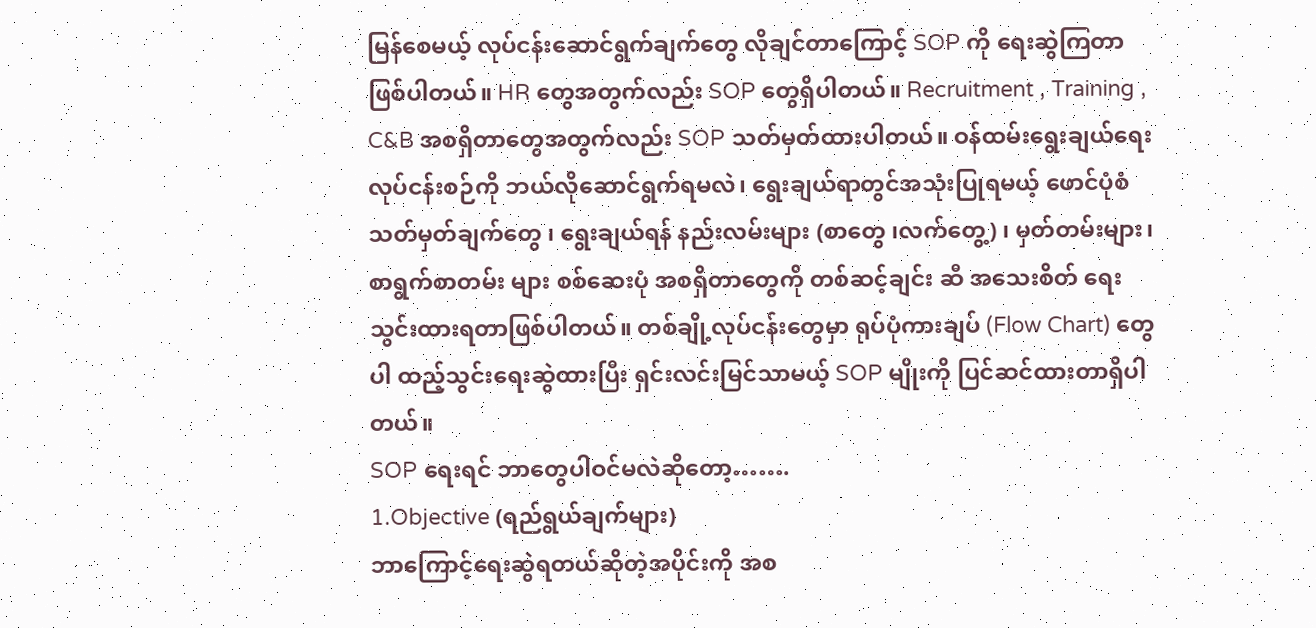မြန်စေမယ့် လုပ်ငန်းဆောင်ရွက်ချက်တွေ လိုချင်တာကြောင့် SOP ကို ရေးဆွဲကြတာဖြစ်ပါတယ်။ HR တွေအတွက်လည်း SOP တွေရှိပါတယ်။ Recruitment , Training , C&B အစရှိတာတွေအတွက်လည်း SOP သတ်မှတ်ထားပါတယ်။ ဝန်ထမ်းရွေးချယ်ရေးလုပ်ငန်းစဉ်ကို ဘယ်လိုဆောင်ရွက်ရမလဲ၊ ရွေးချယ်ရာတွင်အသုံးပြုရမယ့် ဖောင်ပုံစံသတ်မှတ်ချက်တွေ ၊ ရွေးချယ်ရန် နည်းလမ်းများ (စာတွေ ၊လက်တွေ့) ၊ မှတ်တမ်းများ၊ စာရွက်စာတမ်း များ စစ်ဆေးပုံ အစရှိတာတွေကို တစ်ဆင့်ချင်း ဆီ အသေးစိတ် ရေးသွင်းထားရတာဖြစ်ပါတယ်။ တစ်ချို့လုပ်ငန်းတွေမှာ ရုပ်ပုံကားချပ် (Flow Chart) တွေပါ ထည့်သွင်းရေးဆွဲထားပြီး ရှင်းလင်းမြင်သာမယ့် SOP မျိုးကို ပြင်ဆင်ထားတာရှိပါတယ်။
SOP ရေးရင် ဘာတွေပါဝင်မလဲဆိုတော့…….
1.Objective (ရည်ရွယ်ချက်များ)
ဘာကြောင့်ရေးဆွဲရတယ်ဆိုတဲ့အပိုင်းကို အစ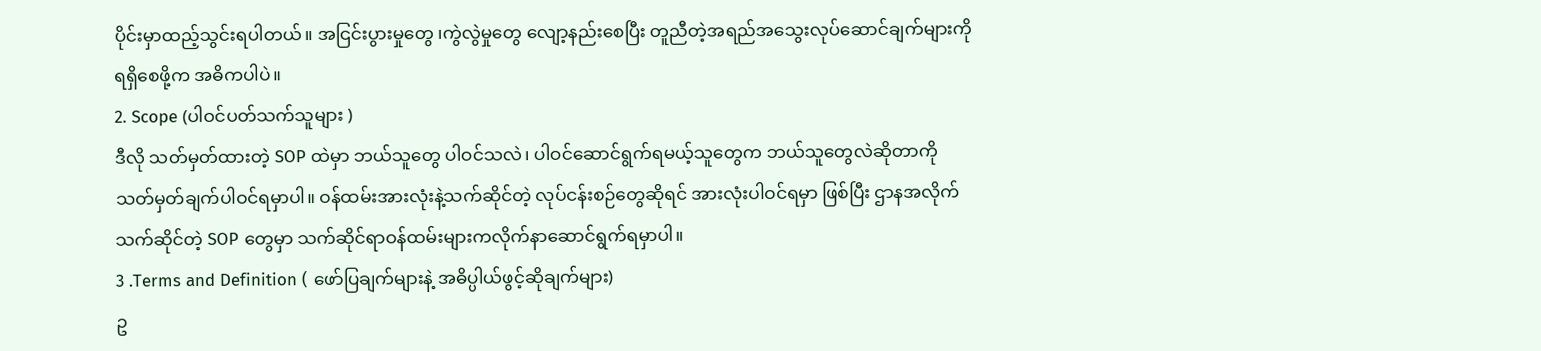ပိုင်းမှာထည့်သွင်းရပါတယ်။ အငြင်းပွားမှုတွေ ၊ကွဲလွဲမှုတွေ လျော့နည်းစေပြီး တူညီတဲ့အရည်အသွေးလုပ်ဆောင်ချက်များကို ရရှိစေဖို့က အဓိကပါပဲ။
2. Scope (ပါဝင်ပတ်သက်သူများ )
ဒီလို သတ်မှတ်ထားတဲ့ SOP ထဲမှာ ဘယ်သူတွေ ပါဝင်သလဲ၊ ပါဝင်ဆောင်ရွက်ရမယ့်သူတွေက ဘယ်သူတွေလဲဆိုတာကို သတ်မှတ်ချက်ပါဝင်ရမှာပါ။ ဝန်ထမ်းအားလုံးနဲ့သက်ဆိုင်တဲ့ လုပ်ငန်းစဉ်တွေဆိုရင် အားလုံးပါဝင်ရမှာ ဖြစ်ပြီး ဌာနအလိုက်သက်ဆိုင်တဲ့ SOP တွေမှာ သက်ဆိုင်ရာဝန်ထမ်းများကလိုက်နာဆောင်ရွက်ရမှာပါ။
3 .Terms and Definition ( ဖော်ပြချက်များနဲ့ အဓိပ္ပါယ်ဖွင့်ဆိုချက်များ)
ဥ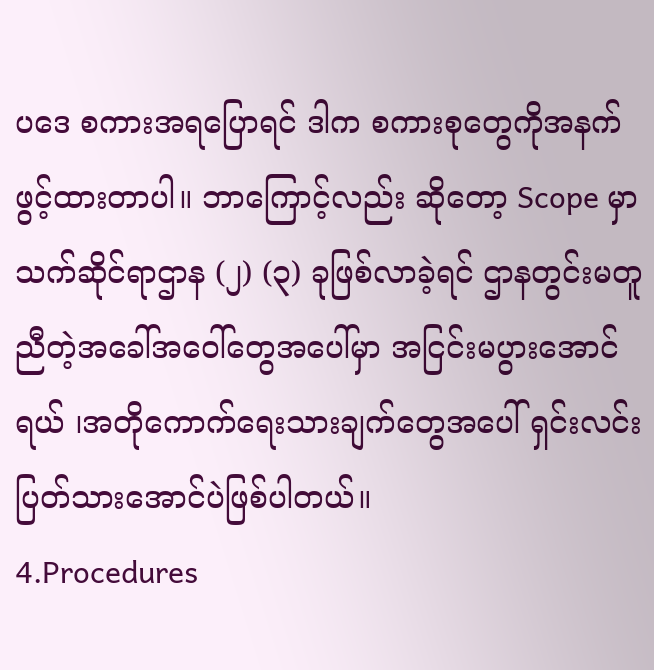ပဒေ စကားအရပြောရင် ဒါက စကားစုတွေကိုအနက်ဖွင့်ထားတာပါ။ ဘာကြောင့်လည်း ဆိုတော့ Scope မှာ သက်ဆိုင်ရာဌာန (၂) (၃) ခုဖြစ်လာခဲ့ရင် ဌာနတွင်းမတူညီတဲ့အခေါ်အဝေါ်တွေအပေါ်မှာ အငြင်းမပွားအောင်ရယ် ၊အတိုကောက်ရေးသားချက်တွေအပေါ် ရှင်းလင်းပြတ်သားအောင်ပဲဖြစ်ပါတယ်။
4.Procedures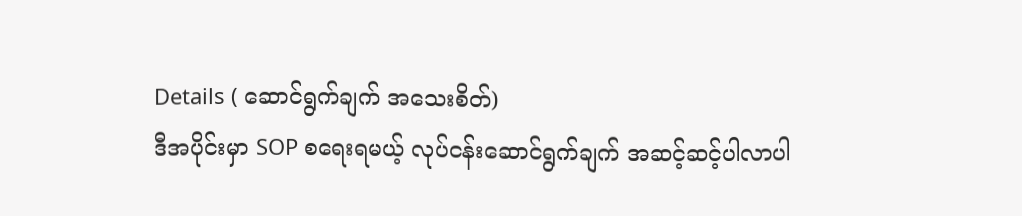Details ( ဆောင်ရွက်ချက် အသေးစိတ်)
ဒီအပိုင်းမှာ SOP စရေးရမယ့် လုပ်ငန်းဆောင်ရွက်ချက် အဆင့်ဆင့်ပါလာပါ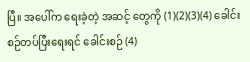ပြီ။ အပေါ်က ရေးခဲ့တဲ့ အဆင့် တွေကို (1)(2)(3)(4) ခေါင်းစဉ်တပ်ပြီးရေးရင် ခေါင်းစဉ် (4)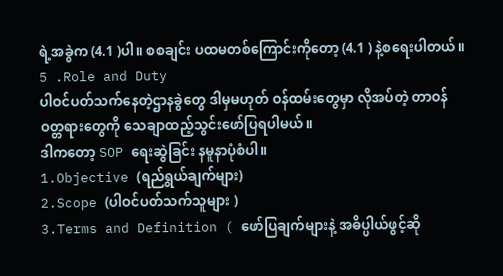ရဲ့အခွဲက (4.1 )ပါ။ စစချင်း ပထမတစ်ကြောင်းကိုတော့ (4.1 ) နဲ့စရေးပါတယ်။
5 .Role and Duty
ပါဝင်ပတ်သက်နေတဲ့ဌာနခွဲတွေ ဒါမှမဟုတ် ဝန်ထမ်းတွေမှာ လိုအပ်တဲ့ တာဝန်ဝတ္တရားတွေကို သေချာထည့်သွင်းဖော်ပြရပါမယ်။
ဒါကတော့ SOP ရေးဆွဲခြင်း နမူနာပုံစံပါ။
1.Objective (ရည်ရွယ်ချက်များ)
2.Scope (ပါဝင်ပတ်သက်သူများ )
3.Terms and Definition ( ဖော်ပြချက်များနဲ့ အဓိပ္ပါယ်ဖွင့်ဆို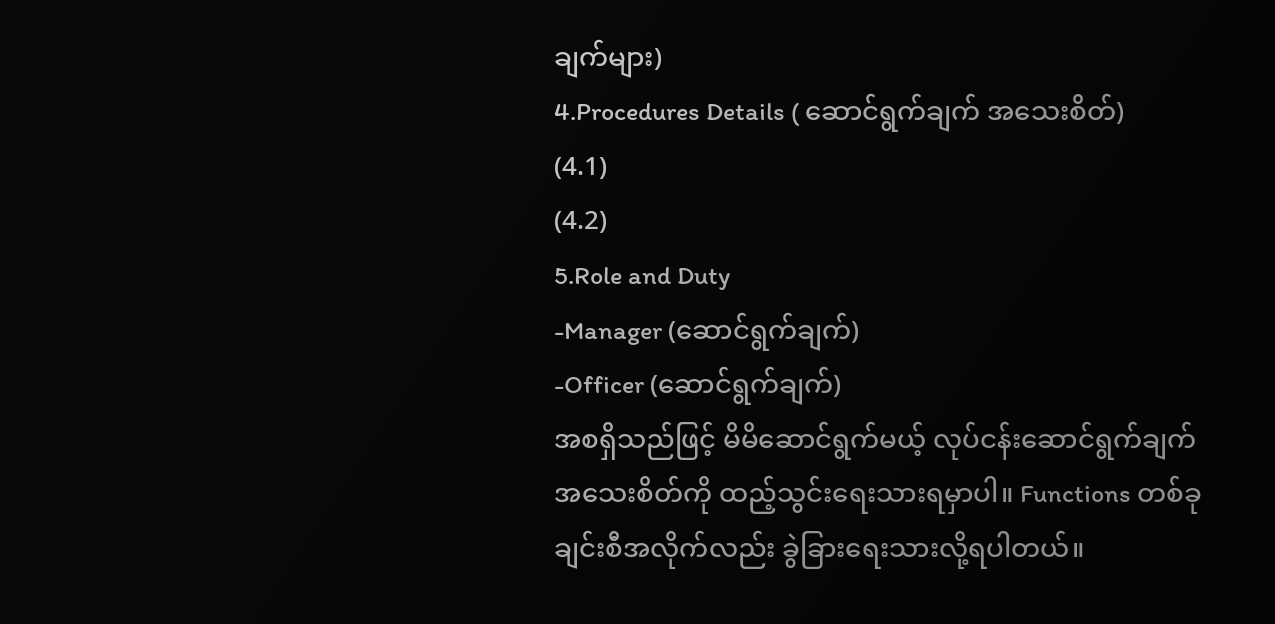ချက်များ)
4.Procedures Details ( ဆောင်ရွက်ချက် အသေးစိတ်)
(4.1)
(4.2)
5.Role and Duty
-Manager (ဆောင်ရွက်ချက်)
-Officer (ဆောင်ရွက်ချက်)
အစရှိသည်ဖြင့် မိမိဆောင်ရွက်မယ့် လုပ်ငန်းဆောင်ရွက်ချက်အသေးစိတ်ကို ထည့်သွင်းရေးသားရမှာပါ။ Functions တစ်ခုချင်းစီအလိုက်လည်း ခွဲခြားရေးသားလို့ရပါတယ်။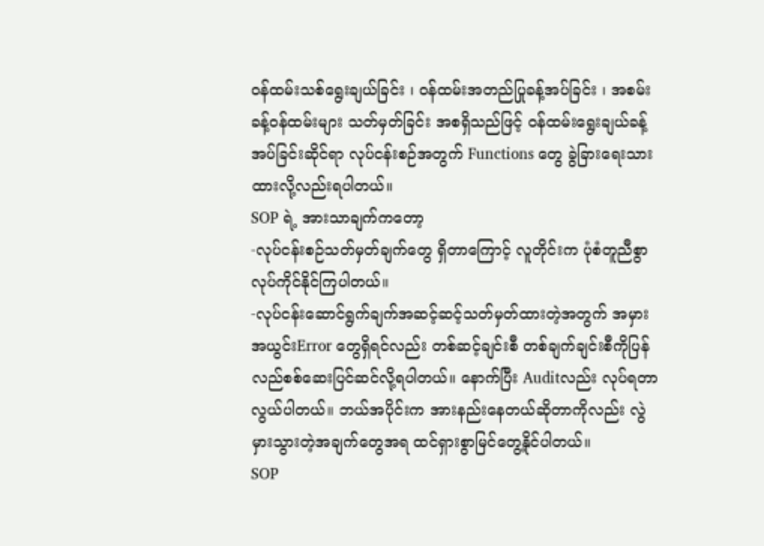ဝန်ထမ်းသစ်ရွေးချယ်ခြင်း ၊ ဝန်ထမ်းအတည်ပြုခန့်အပ်ခြင်း ၊ အစမ်းခန့်ဝန်ထမ်းများ သတ်မှတ်ခြင်း အစရှိသည်ဖြင့် ဝန်ထမ်းရွေးချယ်ခန့်အပ်ခြင်းဆိုင်ရာ လုပ်ငန်းစဉ်အတွက် Functions တွေ ခွဲခြားရေးသားထားလို့လည်းရပါတယ်။
SOP ရဲ့ အားသာချက်ကတော့
-လုပ်ငန်းစဉ်သတ်မှတ်ချက်တွေ ရှိတာကြောင့် လူတိုင်းက ပုံစံတူညီစွာလုပ်ကိုင်နိုင်ကြပါတယ်။
-လုပ်ငန်းဆောင်ရွက်ချက်အဆင့်ဆင့်သတ်မှတ်ထားတဲ့အတွက် အမှားအယွင်းError တွေရှိရင်လည်း တစ်ဆင့်ချင်းစီ တစ်ချက်ချင်းစီကိုပြန်လည်စစ်ဆေးပြင်ဆင်လို့ရပါတယ်။ နောက်ပြီး Auditလည်း လုပ်ရတာလွယ်ပါတယ်။ ဘယ်အပိုင်းက အားနည်းနေတယ်ဆိုတာကိုလည်း လွဲမှားသွားတဲ့အချက်တွေအရ ထင်ရှားစွာမြင်တွေ့နိုင်ပါတယ်။
SOP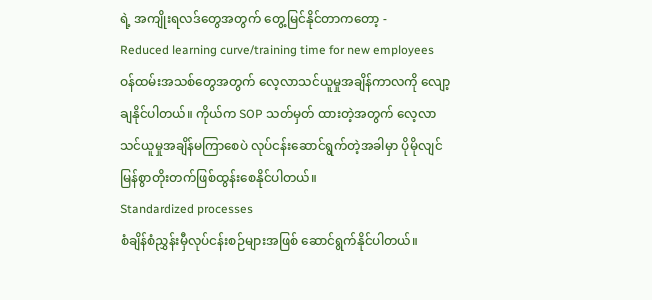ရဲ့ အကျိုးရလဒ်တွေအတွက် တွေ့မြင်နိုင်တာကတော့ -
Reduced learning curve/training time for new employees
ဝန်ထမ်းအသစ်တွေအတွက် လေ့လာသင်ယူမှုအချိန်ကာလကို လျော့ချနိုင်ပါတယ်။ ကိုယ်က SOP သတ်မှတ် ထားတဲ့အတွက် လေ့လာသင်ယူမှုအချိန်မကြာစေပဲ လုပ်ငန်းဆောင်ရွက်တဲ့အခါမှာ ပိုမိုလျင်မြန်စွာတိုးတက်ဖြစ်ထွန်းစေနိုင်ပါတယ်။
Standardized processes
စံချိန်စံညွှန်းမှီလုပ်ငန်းစဉ်များအဖြစ် ဆောင်ရွက်နိုင်ပါတယ်။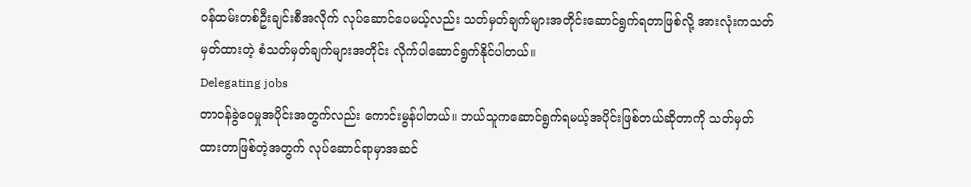ဝန်ထမ်းတစ်ဦးချင်းစီအလိုက် လုပ်ဆောင်ပေမယ့်လည်း သတ်မှတ်ချက်များအတိုင်းဆောင်ရွက်ရတာဖြစ်လို့ အားလုံးကသတ်မှတ်ထားတဲ့ စံသတ်မှတ်ချက်များအတိုင်း လိုက်ပါဆောင်ရွက်နိုင်ပါတယ်။
Delegating jobs
တာဝန်ခွဲဝေမှုအပိုင်းအတွက်လည်း ကောင်းမွန်ပါတယ်။ ဘယ်သူကဆောင်ရွက်ရမယ့်အပိုင်းဖြစ်တယ်ဆိုတာကို သတ်မှတ်ထားတာဖြစ်တဲ့အတွက် လုပ်ဆောင်ရာမှာအဆင်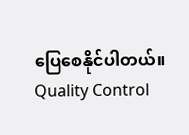ပြေစေနိုင်ပါတယ်။
Quality Control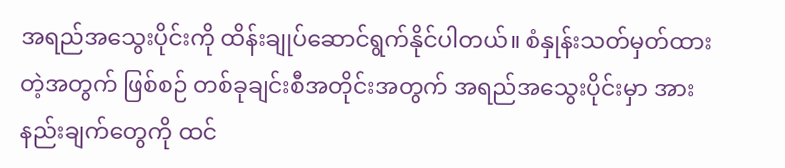အရည်အသွေးပိုင်းကို ထိန်းချုပ်ဆောင်ရွက်နိုင်ပါတယ်။ စံနှုန်းသတ်မှတ်ထားတဲ့အတွက် ဖြစ်စဉ် တစ်ခုချင်းစီအတိုင်းအတွက် အရည်အသွေးပိုင်းမှာ အားနည်းချက်တွေကို ထင်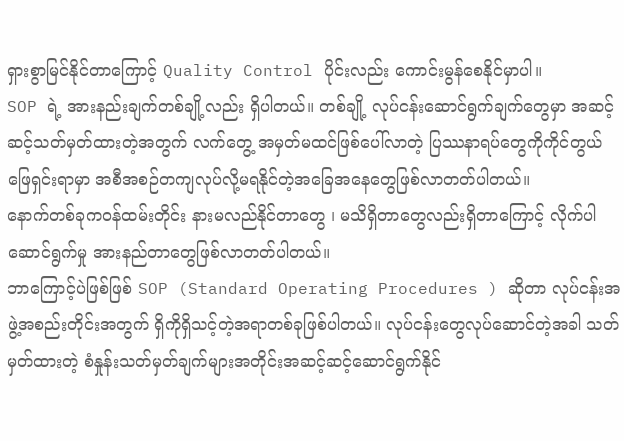ရှားစွာမြင်နိုင်တာကြောင့် Quality Control ပိုင်းလည်း ကောင်းမွန်စေနိုင်မှာပါ။
SOP ရဲ့ အားနည်းချက်တစ်ချို့လည်း ရှိပါတယ်။ တစ်ချို့ လုပ်ငန်းဆောင်ရွက်ချက်တွေမှာ အဆင့်ဆင့်သတ်မှတ်ထားတဲ့အတွက် လက်တွေ့ အမှတ်မထင်ဖြစ်ပေါ်လာတဲ့ ပြဿနာရပ်တွေကိုကိုင်တွယ်ဖြေရှင်းရာမှာ အစီအစဉ်တကျလုပ်လို့မရနိုင်တဲ့အခြေအနေတွေဖြစ်လာတတ်ပါတယ်။
နောက်တစ်ခုကဝန်ထမ်းတိုင်း နားမလည်နိုင်တာတွေ ၊ မသိရှိတာတွေလည်းရှိတာကြောင့် လိုက်ပါဆောင်ရွက်မှု အားနည်တာတွေဖြစ်လာတတ်ပါတယ်။
ဘာကြောင့်ပဲဖြစ်ဖြစ် SOP (Standard Operating Procedures ) ဆိုတာ လုပ်ငန်းအဖွဲ့အစည်းတိုင်းအတွက် ရှိကိုရှိသင့်တဲ့အရာတစ်ခုဖြစ်ပါတယ်။ လုပ်ငန်းတွေလုပ်ဆောင်တဲ့အခါ သတ်မှတ်ထားတဲ့ စံနှုန်းသတ်မှတ်ချက်များအတိုင်းအဆင့်ဆင့်ဆောင်ရွက်နိုင်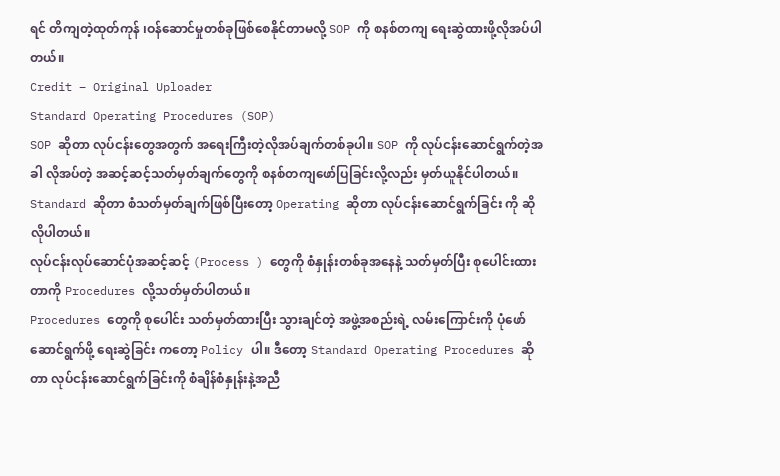ရင် တိကျတဲ့ထုတ်ကုန် ၊ဝန်ဆောင်မှုတစ်ခုဖြစ်စေနိုင်တာမလို့ SOP ကို စနစ်တကျ ရေးဆွဲထားဖို့လိုအပ်ပါတယ်။
Credit – Original Uploader
Standard Operating Procedures (SOP)
SOP ဆိုတာ လုပ်ငန်းတွေအတွက် အရေးကြီးတဲ့လိုအပ်ချက်တစ်ခုပါ။ SOP ကို လုပ်ငန်းဆောင်ရွက်တဲ့အခါ လိုအပ်တဲ့ အဆင့်ဆင့်သတ်မှတ်ချက်တွေကို စနစ်တကျဖော်ပြခြင်းလို့လည်း မှတ်ယူနိုင်ပါတယ်။
Standard ဆိုတာ စံသတ်မှတ်ချက်ဖြစ်ပြီးတော့ Operating ဆိုတာ လုပ်ငန်းဆောင်ရွက်ခြင်း ကို ဆိုလိုပါတယ်။
လုပ်ငန်းလုပ်ဆောင်ပုံအဆင့်ဆင့် (Process ) တွေကို စံနှုန်းတစ်ခုအနေနဲ့ သတ်မှတ်ပြီး စုပေါင်းထားတာကို Procedures လို့သတ်မှတ်ပါတယ်။
Procedures တွေကို စုပေါင်း သတ်မှတ်ထားပြီး သွားချင်တဲ့ အဖွဲ့အစည်းရဲ့ လမ်းကြောင်းကို ပုံဖော်ဆောင်ရွက်ဖို့ ရေးဆွဲခြင်း ကတော့ Policy ပါ။ ဒီတော့ Standard Operating Procedures ဆိုတာ လုပ်ငန်းဆောင်ရွက်ခြင်းကို စံချိန်စံနှုန်းနဲ့အညီ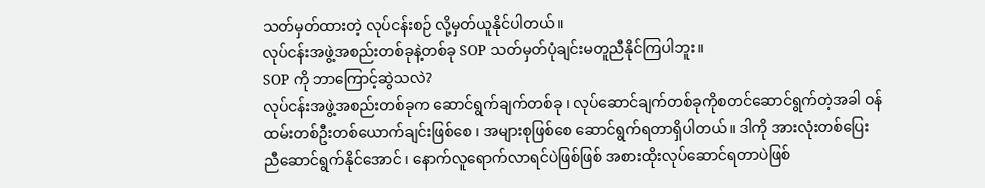သတ်မှတ်ထားတဲ့ လုပ်ငန်းစဉ် လို့မှတ်ယူနိုင်ပါတယ်။
လုပ်ငန်းအဖွဲ့အစည်းတစ်ခုနဲ့တစ်ခု SOP သတ်မှတ်ပုံချင်းမတူညီနိုင်ကြပါဘူး။
SOP ကို ဘာကြောင့်ဆွဲသလဲ?
လုပ်ငန်းအဖွဲ့အစည်းတစ်ခုက ဆောင်ရွက်ချက်တစ်ခု ၊ လုပ်ဆောင်ချက်တစ်ခုကိုစတင်ဆောင်ရွက်တဲ့အခါ ဝန်ထမ်းတစ်ဦးတစ်ယောက်ချင်းဖြစ်စေ ၊ အများစုဖြစ်စေ ဆောင်ရွက်ရတာရှိပါတယ်။ ဒါကို အားလုံးတစ်ပြေးညီဆောင်ရွက်နိုင်အောင် ၊ နောက်လူရောက်လာရင်ပဲဖြစ်ဖြစ် အစားထိုးလုပ်ဆောင်ရတာပဲဖြစ်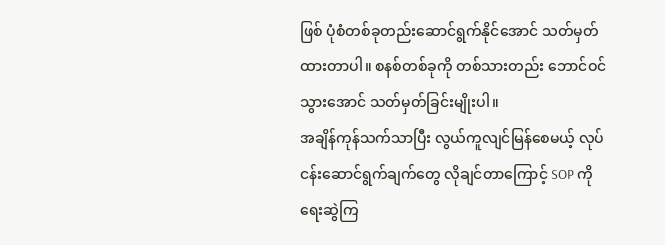ဖြစ် ပုံစံတစ်ခုတည်းဆောင်ရွက်နိုင်အောင် သတ်မှတ်ထားတာပါ။ စနစ်တစ်ခုကို တစ်သားတည်း ဘောင်ဝင်သွားအောင် သတ်မှတ်ခြင်းမျိုးပါ။
အချိန်ကုန်သက်သာပြီး လွယ်ကူလျင်မြန်စေမယ့် လုပ်ငန်းဆောင်ရွက်ချက်တွေ လိုချင်တာကြောင့် SOP ကို ရေးဆွဲကြ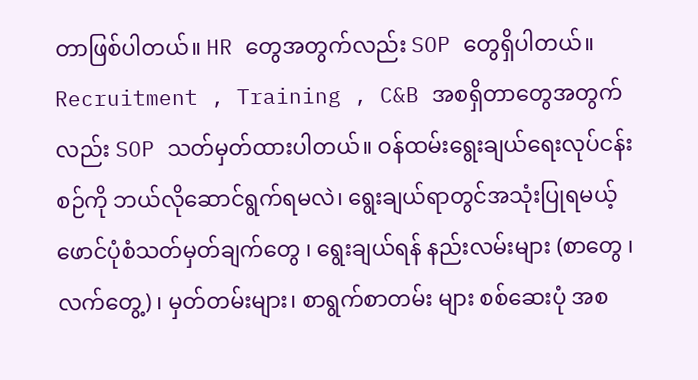တာဖြစ်ပါတယ်။ HR တွေအတွက်လည်း SOP တွေရှိပါတယ်။ Recruitment , Training , C&B အစရှိတာတွေအတွက်လည်း SOP သတ်မှတ်ထားပါတယ်။ ဝန်ထမ်းရွေးချယ်ရေးလုပ်ငန်းစဉ်ကို ဘယ်လိုဆောင်ရွက်ရမလဲ၊ ရွေးချယ်ရာတွင်အသုံးပြုရမယ့် ဖောင်ပုံစံသတ်မှတ်ချက်တွေ ၊ ရွေးချယ်ရန် နည်းလမ်းများ (စာတွေ ၊လက်တွေ့) ၊ မှတ်တမ်းများ၊ စာရွက်စာတမ်း များ စစ်ဆေးပုံ အစ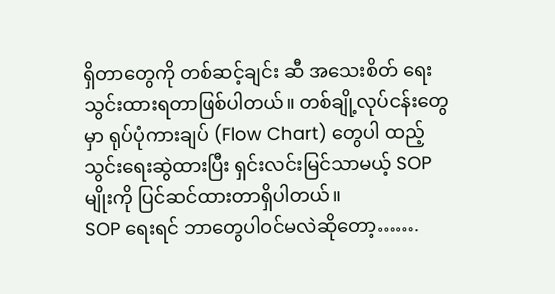ရှိတာတွေကို တစ်ဆင့်ချင်း ဆီ အသေးစိတ် ရေးသွင်းထားရတာဖြစ်ပါတယ်။ တစ်ချို့လုပ်ငန်းတွေမှာ ရုပ်ပုံကားချပ် (Flow Chart) တွေပါ ထည့်သွင်းရေးဆွဲထားပြီး ရှင်းလင်းမြင်သာမယ့် SOP မျိုးကို ပြင်ဆင်ထားတာရှိပါတယ်။
SOP ရေးရင် ဘာတွေပါဝင်မလဲဆိုတော့…….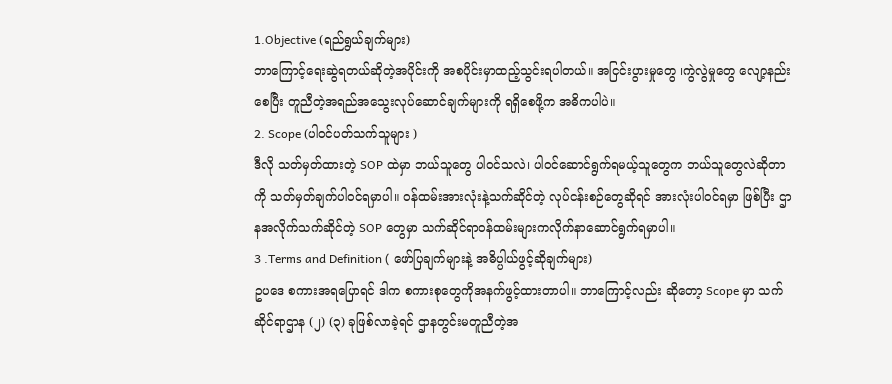1.Objective (ရည်ရွယ်ချက်များ)
ဘာကြောင့်ရေးဆွဲရတယ်ဆိုတဲ့အပိုင်းကို အစပိုင်းမှာထည့်သွင်းရပါတယ်။ အငြင်းပွားမှုတွေ ၊ကွဲလွဲမှုတွေ လျော့နည်းစေပြီး တူညီတဲ့အရည်အသွေးလုပ်ဆောင်ချက်များကို ရရှိစေဖို့က အဓိကပါပဲ။
2. Scope (ပါဝင်ပတ်သက်သူများ )
ဒီလို သတ်မှတ်ထားတဲ့ SOP ထဲမှာ ဘယ်သူတွေ ပါဝင်သလဲ၊ ပါဝင်ဆောင်ရွက်ရမယ့်သူတွေက ဘယ်သူတွေလဲဆိုတာကို သတ်မှတ်ချက်ပါဝင်ရမှာပါ။ ဝန်ထမ်းအားလုံးနဲ့သက်ဆိုင်တဲ့ လုပ်ငန်းစဉ်တွေဆိုရင် အားလုံးပါဝင်ရမှာ ဖြစ်ပြီး ဌာနအလိုက်သက်ဆိုင်တဲ့ SOP တွေမှာ သက်ဆိုင်ရာဝန်ထမ်းများကလိုက်နာဆောင်ရွက်ရမှာပါ။
3 .Terms and Definition ( ဖော်ပြချက်များနဲ့ အဓိပ္ပါယ်ဖွင့်ဆိုချက်များ)
ဥပဒေ စကားအရပြောရင် ဒါက စကားစုတွေကိုအနက်ဖွင့်ထားတာပါ။ ဘာကြောင့်လည်း ဆိုတော့ Scope မှာ သက်ဆိုင်ရာဌာန (၂) (၃) ခုဖြစ်လာခဲ့ရင် ဌာနတွင်းမတူညီတဲ့အ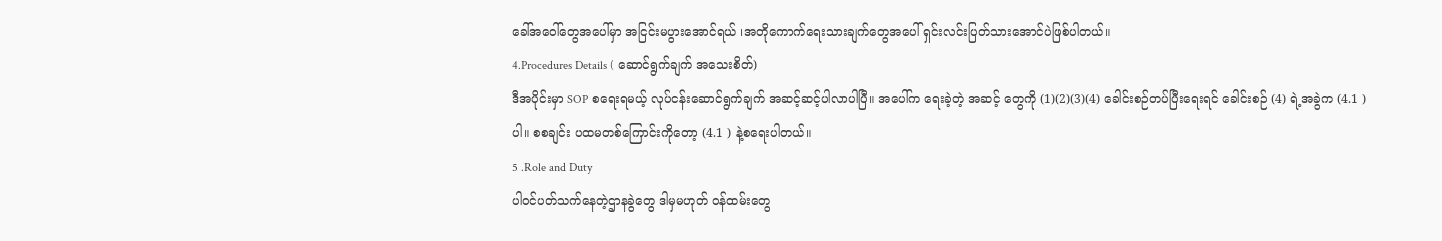ခေါ်အဝေါ်တွေအပေါ်မှာ အငြင်းမပွားအောင်ရယ် ၊အတိုကောက်ရေးသားချက်တွေအပေါ် ရှင်းလင်းပြတ်သားအောင်ပဲဖြစ်ပါတယ်။
4.Procedures Details ( ဆောင်ရွက်ချက် အသေးစိတ်)
ဒီအပိုင်းမှာ SOP စရေးရမယ့် လုပ်ငန်းဆောင်ရွက်ချက် အဆင့်ဆင့်ပါလာပါပြီ။ အပေါ်က ရေးခဲ့တဲ့ အဆင့် တွေကို (1)(2)(3)(4) ခေါင်းစဉ်တပ်ပြီးရေးရင် ခေါင်းစဉ် (4) ရဲ့အခွဲက (4.1 )ပါ။ စစချင်း ပထမတစ်ကြောင်းကိုတော့ (4.1 ) နဲ့စရေးပါတယ်။
5 .Role and Duty
ပါဝင်ပတ်သက်နေတဲ့ဌာနခွဲတွေ ဒါမှမဟုတ် ဝန်ထမ်းတွေ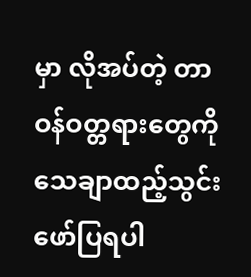မှာ လိုအပ်တဲ့ တာဝန်ဝတ္တရားတွေကို သေချာထည့်သွင်းဖော်ပြရပါ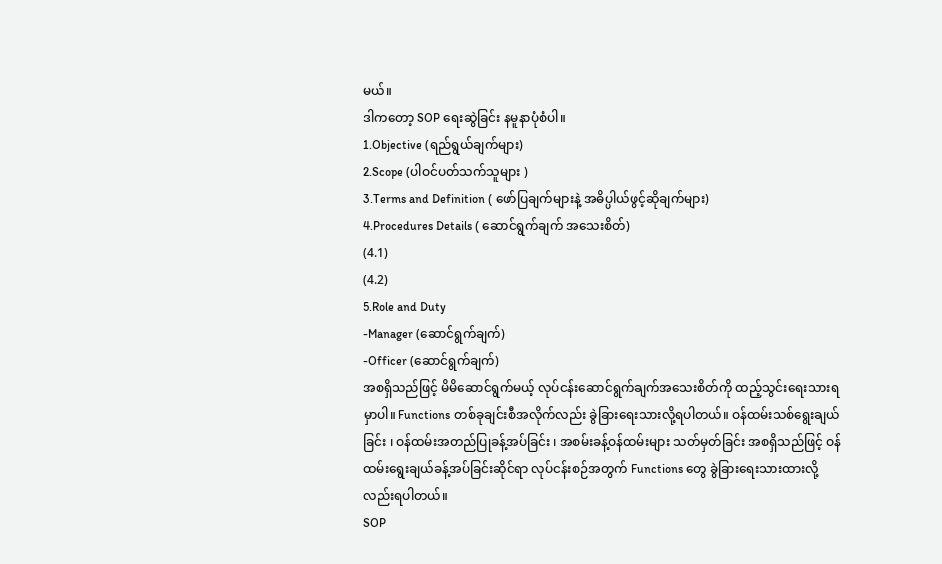မယ်။
ဒါကတော့ SOP ရေးဆွဲခြင်း နမူနာပုံစံပါ။
1.Objective (ရည်ရွယ်ချက်များ)
2.Scope (ပါဝင်ပတ်သက်သူများ )
3.Terms and Definition ( ဖော်ပြချက်များနဲ့ အဓိပ္ပါယ်ဖွင့်ဆိုချက်များ)
4.Procedures Details ( ဆောင်ရွက်ချက် အသေးစိတ်)
(4.1)
(4.2)
5.Role and Duty
-Manager (ဆောင်ရွက်ချက်)
-Officer (ဆောင်ရွက်ချက်)
အစရှိသည်ဖြင့် မိမိဆောင်ရွက်မယ့် လုပ်ငန်းဆောင်ရွက်ချက်အသေးစိတ်ကို ထည့်သွင်းရေးသားရမှာပါ။ Functions တစ်ခုချင်းစီအလိုက်လည်း ခွဲခြားရေးသားလို့ရပါတယ်။ ဝန်ထမ်းသစ်ရွေးချယ်ခြင်း ၊ ဝန်ထမ်းအတည်ပြုခန့်အပ်ခြင်း ၊ အစမ်းခန့်ဝန်ထမ်းများ သတ်မှတ်ခြင်း အစရှိသည်ဖြင့် ဝန်ထမ်းရွေးချယ်ခန့်အပ်ခြင်းဆိုင်ရာ လုပ်ငန်းစဉ်အတွက် Functions တွေ ခွဲခြားရေးသားထားလို့လည်းရပါတယ်။
SOP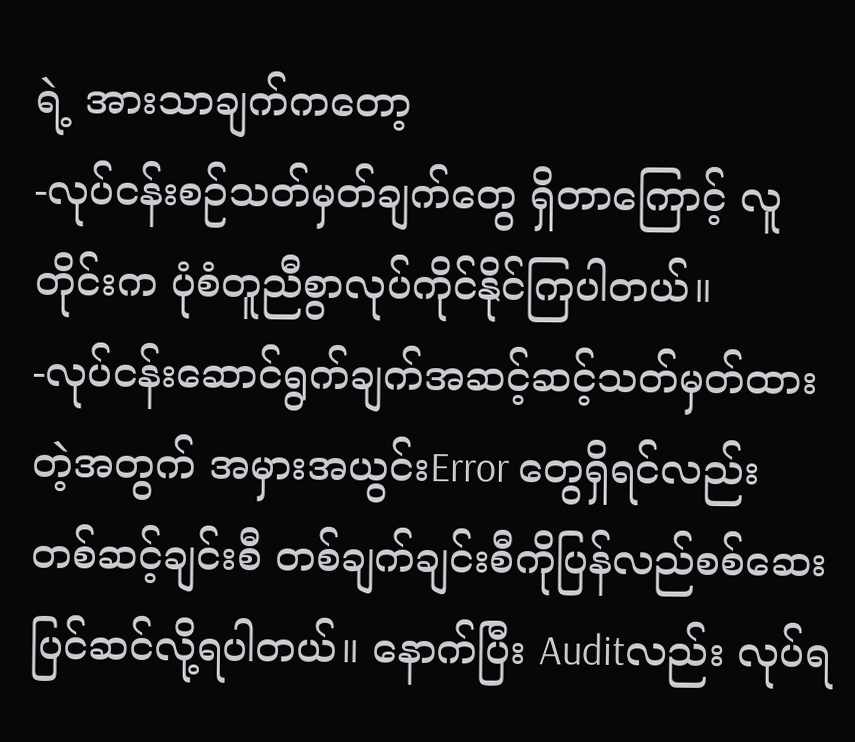ရဲ့ အားသာချက်ကတော့
-လုပ်ငန်းစဉ်သတ်မှတ်ချက်တွေ ရှိတာကြောင့် လူတိုင်းက ပုံစံတူညီစွာလုပ်ကိုင်နိုင်ကြပါတယ်။
-လုပ်ငန်းဆောင်ရွက်ချက်အဆင့်ဆင့်သတ်မှတ်ထားတဲ့အတွက် အမှားအယွင်းError တွေရှိရင်လည်း တစ်ဆင့်ချင်းစီ တစ်ချက်ချင်းစီကိုပြန်လည်စစ်ဆေးပြင်ဆင်လို့ရပါတယ်။ နောက်ပြီး Auditလည်း လုပ်ရ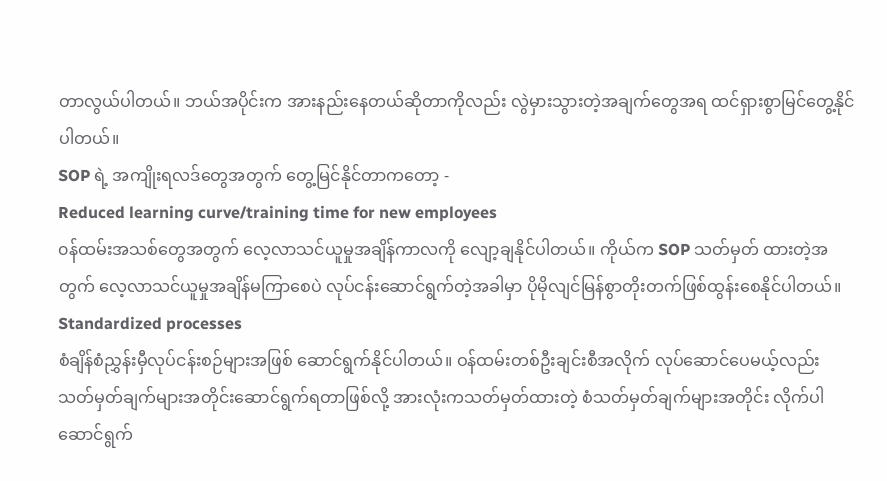တာလွယ်ပါတယ်။ ဘယ်အပိုင်းက အားနည်းနေတယ်ဆိုတာကိုလည်း လွဲမှားသွားတဲ့အချက်တွေအရ ထင်ရှားစွာမြင်တွေ့နိုင်ပါတယ်။
SOP ရဲ့ အကျိုးရလဒ်တွေအတွက် တွေ့မြင်နိုင်တာကတော့ -
Reduced learning curve/training time for new employees
၀န်ထမ်းအသစ်တွေအတွက် လေ့လာသင်ယူမှုအချိန်ကာလကို လျော့ချနိုင်ပါတယ်။ ကိုယ်က SOP သတ်မှတ် ထားတဲ့အတွက် လေ့လာသင်ယူမှုအချိန်မကြာစေပဲ လုပ်ငန်းဆောင်ရွက်တဲ့အခါမှာ ပိုမိုလျင်မြန်စွာတိုးတက်ဖြစ်ထွန်းစေနိုင်ပါတယ်။
Standardized processes
စံချိန်စံညွှန်းမှီလုပ်ငန်းစဉ်များအဖြစ် ဆောင်ရွက်နိုင်ပါတယ်။ ဝန်ထမ်းတစ်ဦးချင်းစီအလိုက် လုပ်ဆောင်ပေမယ့်လည်း သတ်မှတ်ချက်များအတိုင်းဆောင်ရွက်ရတာဖြစ်လို့ အားလုံးကသတ်မှတ်ထားတဲ့ စံသတ်မှတ်ချက်များအတိုင်း လိုက်ပါဆောင်ရွက်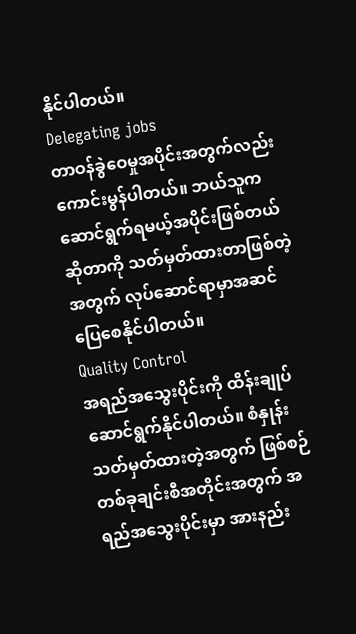နိုင်ပါတယ်။
Delegating jobs
တာဝန်ခွဲဝေမှုအပိုင်းအတွက်လည်း ကောင်းမွန်ပါတယ်။ ဘယ်သူကဆောင်ရွက်ရမယ့်အပိုင်းဖြစ်တယ်ဆိုတာကို သတ်မှတ်ထားတာဖြစ်တဲ့အတွက် လုပ်ဆောင်ရာမှာအဆင်ပြေစေနိုင်ပါတယ်။
Quality Control
အရည်အသွေးပိုင်းကို ထိန်းချုပ်ဆောင်ရွက်နိုင်ပါတယ်။ စံနှုန်းသတ်မှတ်ထားတဲ့အတွက် ဖြစ်စဉ် တစ်ခုချင်းစီအတိုင်းအတွက် အရည်အသွေးပိုင်းမှာ အားနည်း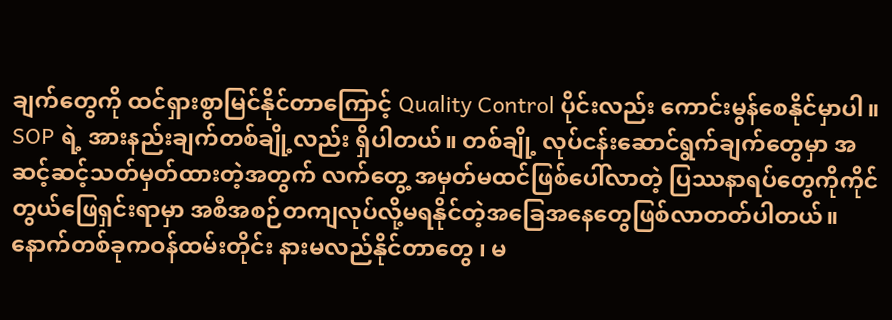ချက်တွေကို ထင်ရှားစွာမြင်နိုင်တာကြောင့် Quality Control ပိုင်းလည်း ကောင်းမွန်စေနိုင်မှာပါ။
SOP ရဲ့ အားနည်းချက်တစ်ချို့လည်း ရှိပါတယ်။ တစ်ချို့ လုပ်ငန်းဆောင်ရွက်ချက်တွေမှာ အဆင့်ဆင့်သတ်မှတ်ထားတဲ့အတွက် လက်တွေ့ အမှတ်မထင်ဖြစ်ပေါ်လာတဲ့ ပြဿနာရပ်တွေကိုကိုင်တွယ်ဖြေရှင်းရာမှာ အစီအစဉ်တကျလုပ်လို့မရနိုင်တဲ့အခြေအနေတွေဖြစ်လာတတ်ပါတယ်။
နောက်တစ်ခုကဝန်ထမ်းတိုင်း နားမလည်နိုင်တာတွေ ၊ မ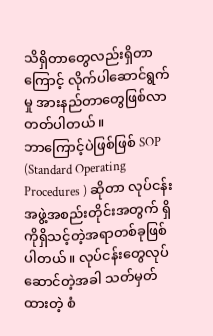သိရှိတာတွေလည်းရှိတာကြောင့် လိုက်ပါဆောင်ရွက်မှု အားနည်တာတွေဖြစ်လာတတ်ပါတယ်။
ဘာကြောင့်ပဲဖြစ်ဖြစ် SOP (Standard Operating Procedures ) ဆိုတာ လုပ်ငန်းအဖွဲ့အစည်းတိုင်းအတွက် ရှိကိုရှိသင့်တဲ့အရာတစ်ခုဖြစ်ပါတယ်။ လုပ်ငန်းတွေလုပ်ဆောင်တဲ့အခါ သတ်မှတ်ထားတဲ့ စံ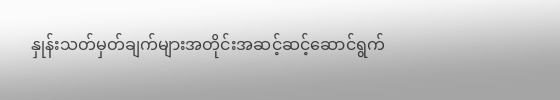နှုန်းသတ်မှတ်ချက်များအတိုင်းအဆင့်ဆင့်ဆောင်ရွက်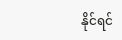နိုင်ရင်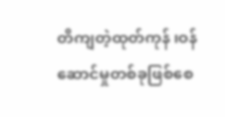တိကျတဲ့ထုတ်ကုန် ၊ဝန်ဆောင်မှုတစ်ခုဖြစ်စေ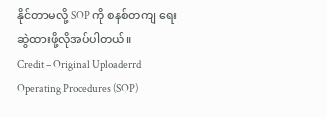နိုင်တာမလို့ SOP ကို စနစ်တကျ ရေးဆွဲထားဖို့လိုအပ်ပါတယ်။
Credit – Original Uploaderrd Operating Procedures (SOP)